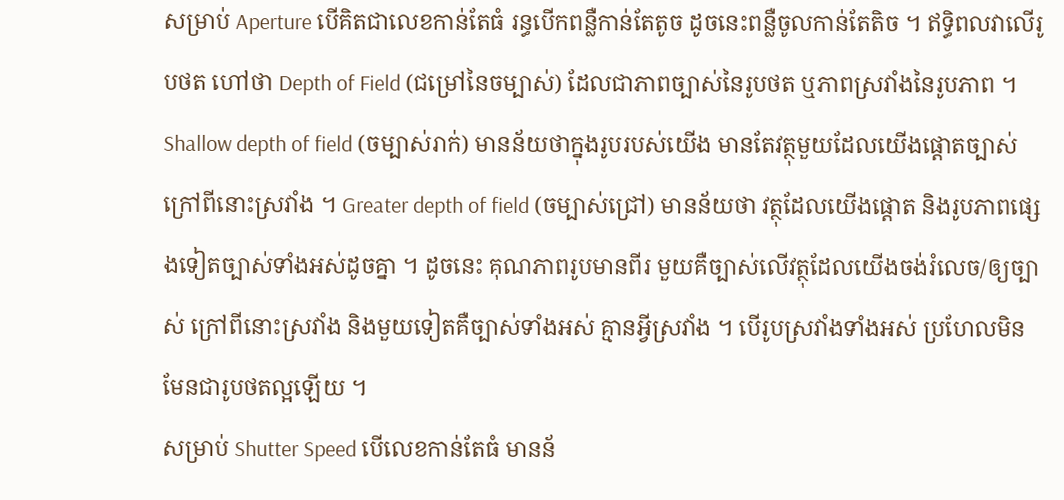សម្រាប់ Aperture បើគិតជាលេខកាន់តែធំ រន្ធបើកពន្លឺកាន់តែតូច ដូចនេះពន្លឺចូលកាន់តែតិច ។ ឥទ្ធិពលវាលើរូបថត ហៅថា Depth of Field (ជម្រៅនៃចម្បាស់) ដែលជាភាពច្បាស់នៃរូបថត ឬភាពស្រវាំងនៃរូបភាព ។ Shallow depth of field (ចម្បាស់រាក់) មានន័យថាក្នុងរូបរបស់យើង មានតែវត្ថុមួយដែលយើងផ្តោតច្បាស់ ក្រៅពីនោះស្រវាំង ។ Greater depth of field (ចម្បាស់ជ្រៅ) មានន័យថា វត្ថុដែលយើងផ្ដោត និងរូបភាពផ្សេងទៀតច្បាស់ទាំងអស់ដូចគ្នា ។ ដូចនេះ គុណភាពរូបមានពីរ មួយគឺច្បាស់លើវត្ថុដែលយើងចង់រំលេច/ឲ្យច្បាស់ ក្រៅពីនោះស្រវាំង និងមួយទៀតគឺច្បាស់ទាំងអស់ គ្មានអ្វីស្រវាំង ។ បើរូបស្រវាំងទាំងអស់ ប្រហែលមិនមែនជារូបថតល្អឡើយ ។
សម្រាប់ Shutter Speed បើលេខកាន់តែធំ មានន័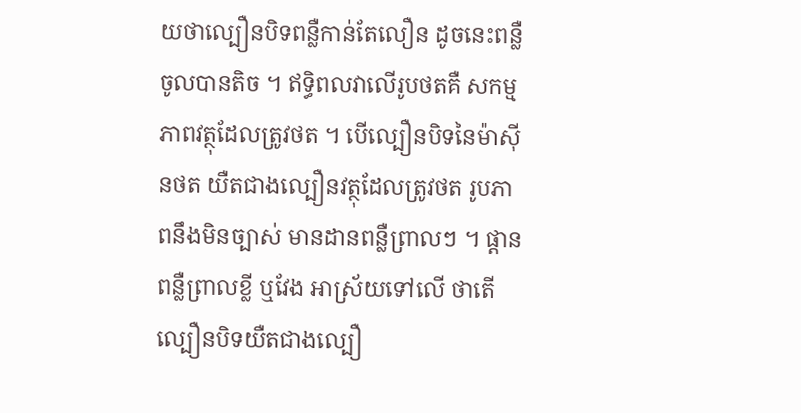យថាល្បឿនបិទពន្លឺកាន់តែលឿន ដូចនេះពន្លឺចូលបានតិច ។ ឥទ្ធិពលវាលើរូបថតគឺ សកម្មភាពវត្ថុដែលត្រូវថត ។ បើល្បឿនបិទនៃម៉ាស៊ីនថត យឺតជាងល្បឿនវត្ថុដែលត្រូវថត រូបភាពនឹងមិនច្បាស់ មានដានពន្លឺព្រាលៗ ។ ផ្តានពន្លឺព្រាលខ្លី ឬវែង អាស្រ័យទៅលើ ថាតើល្បឿនបិទយឺតជាងល្បឿ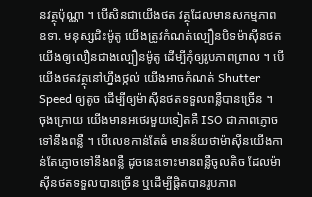នវត្ថុប៉ុណ្ណា ។ បើសិនជាយើងថត វត្ថុដែលមានសកម្មភាព ឧទា. មនុស្សជិះម៉ូតូ យើងត្រូវកំណត់ល្បឿនបិទម៉ាស៊ីនថត យើងឲ្យលឿនជាងល្បឿនម៉ូតូ ដើម្បីកុំឲ្យរូបភាពព្រាល ។ បើយើងថតវត្ថុនៅហ្នឹងថ្កល់ យើងអាចកំណត់ Shutter Speed ឲ្យតូច ដើម្បីឲ្យម៉ាស៊ីនថតទទួលពន្លឺបានច្រើន ។
ចុងក្រោយ យើងមានអថេរមួយទៀតគឺ ISO ជាភាពភ្ញោចទៅនឹងពន្លឺ ។ បើលេខកាន់តែធំ មានន័យថាម៉ាស៊ីនយើងកាន់តែភ្ញោចទៅនឹងពន្លឺ ដូចនេះទោះមានពន្លឺចូលតិច ដែលម៉ាស៊ីនថតទទួលបានច្រើន ឬដើម្បីផ្តិតបានរូបភាព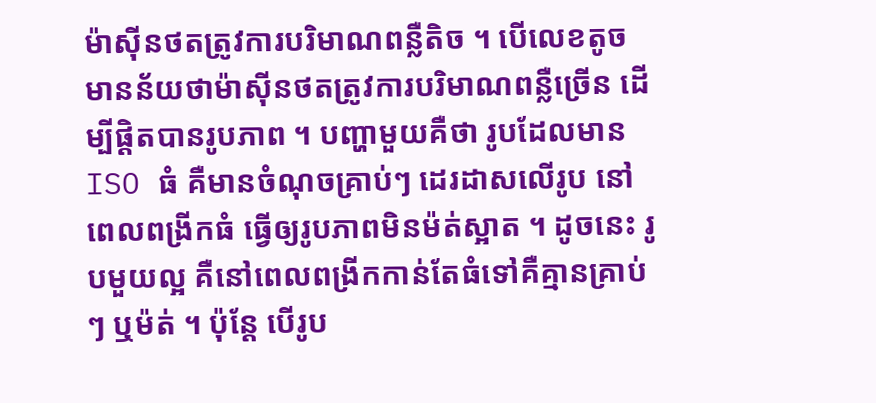ម៉ាស៊ីនថតត្រូវការបរិមាណពន្លឺតិច ។ បើលេខតូច មានន័យថាម៉ាស៊ីនថតត្រូវការបរិមាណពន្លឺច្រើន ដើម្បីផ្តិតបានរូបភាព ។ បញ្ហាមួយគឺថា រូបដែលមាន ISO ធំ គឺមានចំណុចគ្រាប់ៗ ដេរដាសលើរូប នៅពេលពង្រីកធំ ធ្វើឲ្យរូបភាពមិនម៉ត់ស្អាត ។ ដូចនេះ រូបមួយល្អ គឺនៅពេលពង្រីកកាន់តែធំទៅគឺគ្មានគ្រាប់ៗ ឬម៉ត់ ។ ប៉ុន្តែ បើរូប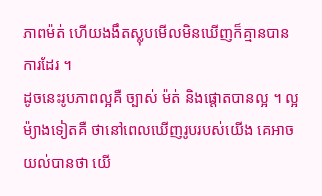ភាពម៉ត់ ហើយងងឹតស្លុបមើលមិនឃើញក៏គ្មានបានការដែរ ។
ដូចនេះរូបភាពល្អគឺ ច្បាស់ ម៉ត់ និងផ្តោតបានល្អ ។ ល្អម៉្យាងទៀតគឺ ថានៅពេលឃើញរូបរបស់យើង គេអាចយល់បានថា យើ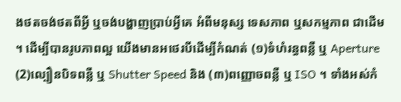ងថតចង់ថតពីអ្វី ឬចង់បង្ហាញប្រាប់អ្វីគេ អំពីមនុស្ស ទេសភាព ឬសកម្មភាព ជាដើម ។ ដើម្បីបានរូបភាពល្អ យើងមានអថេរបីដើម្បីកំណត់ (១)ទំហំរន្ធពន្លឺ ឬ Aperture (2)ល្បឿនបិទពន្លឺ ឬ Shutter Speed និង (៣)ពញ្ញោចពន្លឺ ឬ ISO ។ ទាំងអស់កំ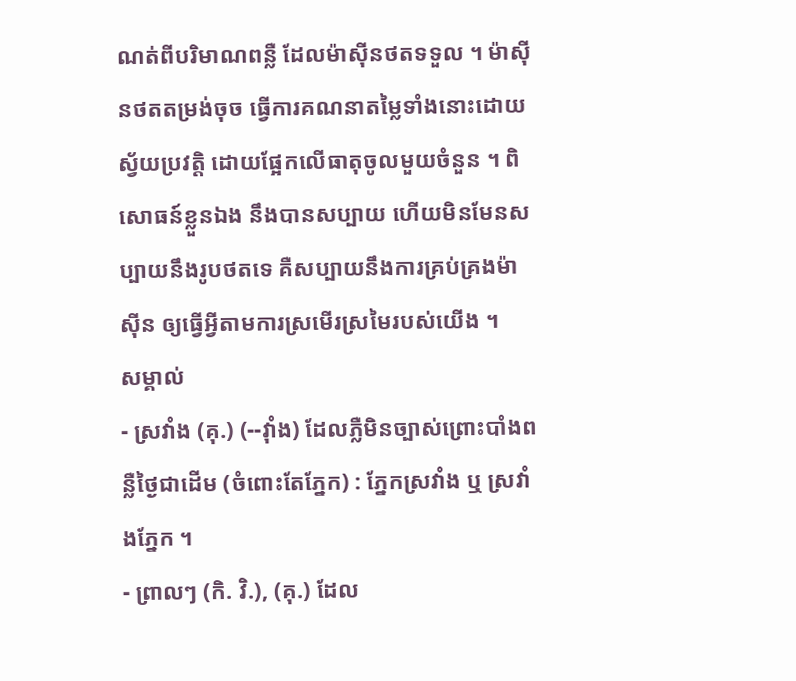ណត់ពីបរិមាណពន្លឺ ដែលម៉ាស៊ីនថតទទួល ។ ម៉ាស៊ីនថតតម្រង់ចុច ធ្វើការគណនាតម្លៃទាំងនោះដោយស្វ័យប្រវត្តិ ដោយផ្អែកលើធាតុចូលមួយចំនួន ។ ពិសោធន៍ខ្លួនឯង នឹងបានសប្បាយ ហើយមិនមែនសប្បាយនឹងរូបថតទេ គឺសប្បាយនឹងការគ្រប់គ្រងម៉ាស៊ីន ឲ្យធ្វើអ្វីតាមការស្រមើរស្រមៃរបស់យើង ។
សម្គាល់
- ស្រវាំង (គុ.) (--វ៉ាំង) ដែលភ្លឺមិនច្បាស់ព្រោះបាំងពន្លឺថ្ងៃជាដើម (ចំពោះតែភ្នែក) : ភ្នែកស្រវាំង ឬ ស្រវាំងភ្នែក ។
- ព្រាលៗ (កិ. វិ.), (គុ.) ដែល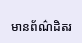មានព័ណ៌ដិតរ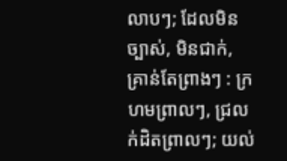លាបៗ; ដែលមិនច្បាស់, មិនជាក់, គ្រាន់តែព្រាងៗ : ក្រហមព្រាលៗ, ជ្រលក់ដិតព្រាលៗ; យល់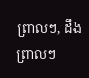ព្រាលៗ, ដឹងព្រាលៗ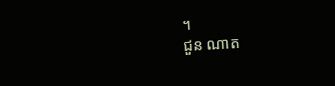។
ជួន ណាត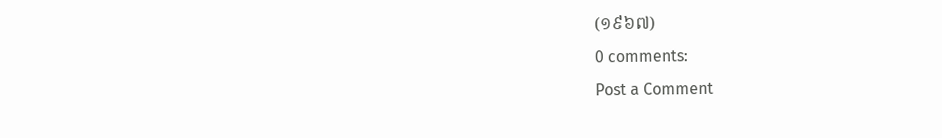(១៩៦៧)
0 comments:
Post a Comment